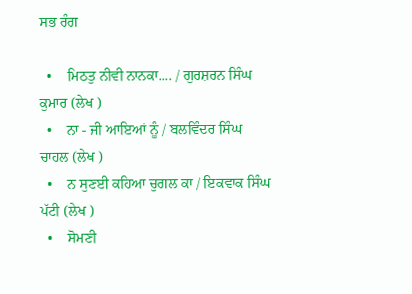ਸਭ ਰੰਗ

  •    ਮਿਠਤੁ ਨੀਵੀ ਨਾਨਕਾ.... / ਗੁਰਸ਼ਰਨ ਸਿੰਘ ਕੁਮਾਰ (ਲੇਖ )
  •    ਨਾ - ਜੀ ਆਇਆਂ ਨੂੰ / ਬਲਵਿੰਦਰ ਸਿੰਘ ਚਾਹਲ (ਲੇਖ )
  •    ਨ ਸੁਣਈ ਕਹਿਆ ਚੁਗਲ ਕਾ / ਇਕਵਾਕ ਸਿੰਘ ਪੱਟੀ (ਲੇਖ )
  •    ਸੋਮਣੀ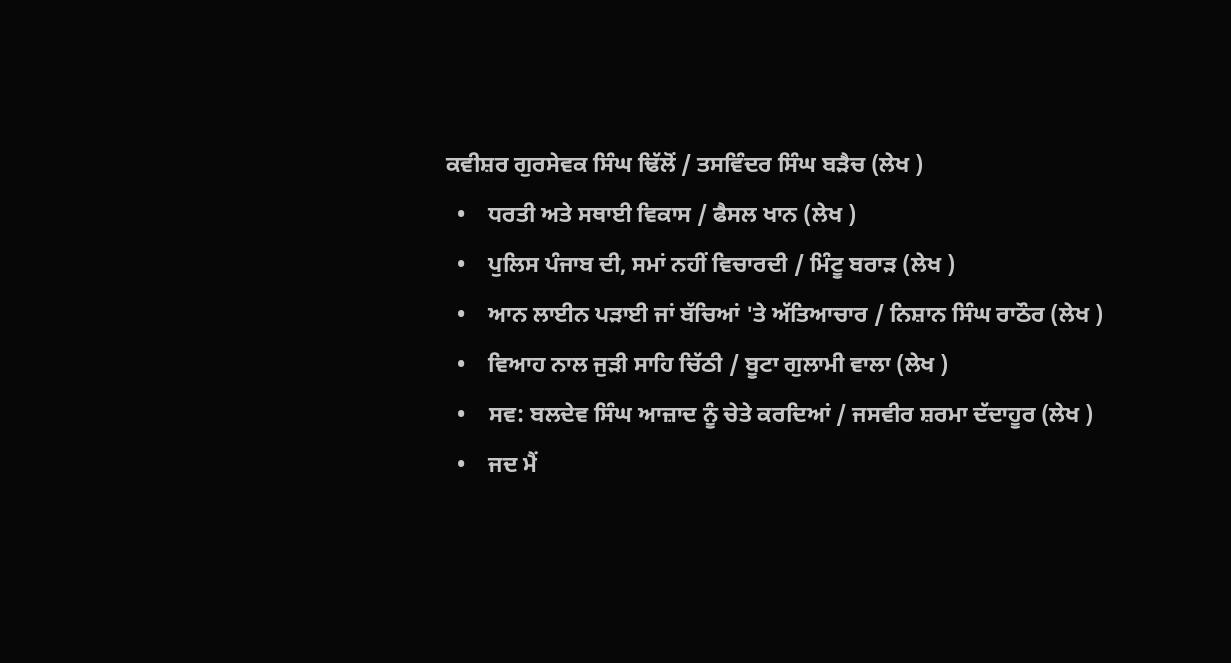ਕਵੀਸ਼ਰ ਗੁਰਸੇਵਕ ਸਿੰਘ ਢਿੱਲੋਂ / ਤਸਵਿੰਦਰ ਸਿੰਘ ਬੜੈਚ (ਲੇਖ )
  •    ਧਰਤੀ ਅਤੇ ਸਥਾਈ ਵਿਕਾਸ / ਫੈਸਲ ਖਾਨ (ਲੇਖ )
  •    ਪੁਲਿਸ ਪੰਜਾਬ ਦੀ, ਸਮਾਂ ਨਹੀਂ ਵਿਚਾਰਦੀ / ਮਿੰਟੂ ਬਰਾੜ (ਲੇਖ )
  •    ਆਨ ਲਾਈਨ ਪੜਾਈ ਜਾਂ ਬੱਚਿਆਂ 'ਤੇ ਅੱਤਿਆਚਾਰ / ਨਿਸ਼ਾਨ ਸਿੰਘ ਰਾਠੌਰ (ਲੇਖ )
  •    ਵਿਆਹ ਨਾਲ ਜੁੜੀ ਸਾਹਿ ਚਿੱਠੀ / ਬੂਟਾ ਗੁਲਾਮੀ ਵਾਲਾ (ਲੇਖ )
  •    ਸਵ: ਬਲਦੇਵ ਸਿੰਘ ਆਜ਼ਾਦ ਨੂੰ ਚੇਤੇ ਕਰਦਿਆਂ / ਜਸਵੀਰ ਸ਼ਰਮਾ ਦੱਦਾਹੂਰ (ਲੇਖ )
  •    ਜਦ ਮੈਂ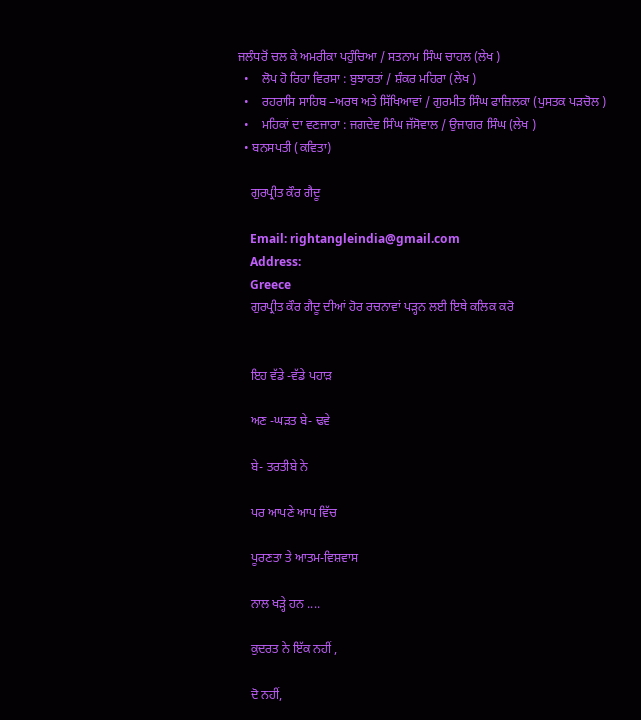ਜਲੰਧਰੋਂ ਚਲ ਕੇ ਅਮਰੀਕਾ ਪਹੁੰਚਿਆ / ਸਤਨਾਮ ਸਿੰਘ ਚਾਹਲ (ਲੇਖ )
  •    ਲੋਪ ਹੋ ਰਿਹਾ ਵਿਰਸਾ : ਬੁਝਾਰਤਾਂ / ਸ਼ੰਕਰ ਮਹਿਰਾ (ਲੇਖ )
  •    ਰਹਰਾਸਿ ਸਾਹਿਬ –ਅਰਥ ਅਤੇ ਸਿੱਖਿਆਵਾਂ / ਗੁਰਮੀਤ ਸਿੰਘ ਫਾਜ਼ਿਲਕਾ (ਪੁਸਤਕ ਪੜਚੋਲ )
  •    ਮਹਿਕਾਂ ਦਾ ਵਣਜਾਰਾ : ਜਗਦੇਵ ਸਿੰਘ ਜੱਸੋਵਾਲ / ਉਜਾਗਰ ਸਿੰਘ (ਲੇਖ )
  • ਬਨਸਪਤੀ (ਕਵਿਤਾ)

    ਗੁਰਪ੍ਰੀਤ ਕੌਰ ਗੈਦੂ

    Email: rightangleindia@gmail.com
    Address:
    Greece
    ਗੁਰਪ੍ਰੀਤ ਕੌਰ ਗੈਦੂ ਦੀਆਂ ਹੋਰ ਰਚਨਾਵਾਂ ਪੜ੍ਹਨ ਲਈ ਇਥੇ ਕਲਿਕ ਕਰੋ


    ਇਹ ਵੱਡੇ -ਵੱਡੇ ਪਹਾੜ

    ਅਣ -ਘੜਤ ਬੇ- ਢਵੇ

    ਬੇ- ਤਰਤੀਬੇ ਨੇ

    ਪਰ ਆਪਣੇ ਆਪ ਵਿੱਚ

    ਪੂਰਣਤਾ ਤੇ ਆਤਮ-ਵਿਸ਼ਵਾਸ

    ਨਾਲ ਖੜ੍ਹੇ ਹਨ ....

    ਕੁਦਰਤ ਨੇ ਇੱਕ ਨਹੀਂ ,

    ਦੋ ਨਹੀਂ,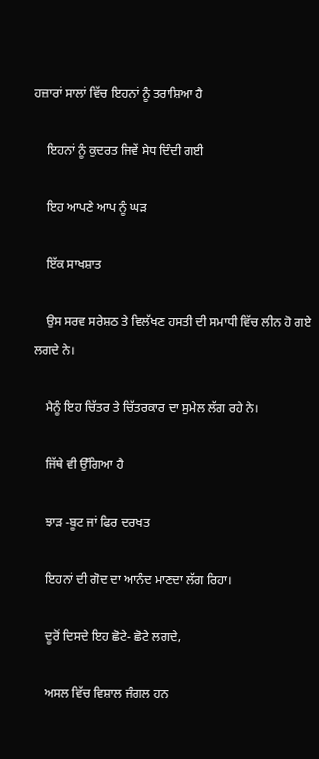ਹਜ਼ਾਰਾਂ ਸਾਲਾਂ ਵਿੱਚ ਇਹਨਾਂ ਨੂੰ ਤਰਾਸ਼ਿਆ ਹੈ

    ਇਹਨਾਂ ਨੂੰ ਕੁਦਰਤ ਜਿਵੇਂ ਸੇਧ ਦਿੰਦੀ ਗਈ

    ਇਹ ਆਪਣੇ ਆਪ ਨੂੰ ਘੜ

    ਇੱਕ ਸਾਖਸ਼ਾਤ

    ਉਸ ਸਰਵ ਸਰੇਸ਼ਠ ਤੇ ਵਿਲੱਖਣ ਹਸਤੀ ਦੀ ਸਮਾਧੀ ਵਿੱਚ ਲੀਨ ਹੋ ਗਏ ਲਗਦੇ ਨੇ।

    ਮੈਨੂੰ ਇਹ ਚਿੱਤਰ ਤੇ ਚਿੱਤਰਕਾਰ ਦਾ ਸੁਮੇਲ ਲੱਗ ਰਹੇ ਨੇ।

    ਜਿੱਥੇ ਵੀ ਉੱਗਿਆ ਹੈ

    ਝਾੜ -ਬੂਟ ਜਾਂ ਫਿਰ ਦਰਖਤ

    ਇਹਨਾਂ ਦੀ ਗੋਦ ਦਾ ਆਨੰਦ ਮਾਣਦਾ ਲੱਗ ਰਿਹਾ।

    ਦੂਰੋਂ ਦਿਸਦੇ ਇਹ ਛੋਟੇ- ਛੋਟੇ ਲਗਦੇ,

    ਅਸਲ ਵਿੱਚ ਵਿਸ਼ਾਲ ਜੰਗਲ ਹਨ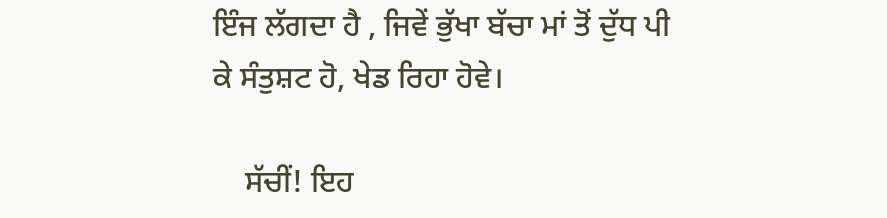ਇੰਜ ਲੱਗਦਾ ਹੈ , ਜਿਵੇਂ ਭੁੱਖਾ ਬੱਚਾ ਮਾਂ ਤੋਂ ਦੁੱਧ ਪੀ ਕੇ ਸੰਤੁਸ਼ਟ ਹੋ, ਖੇਡ ਰਿਹਾ ਹੋਵੇ।

    ਸੱਚੀਂ! ਇਹ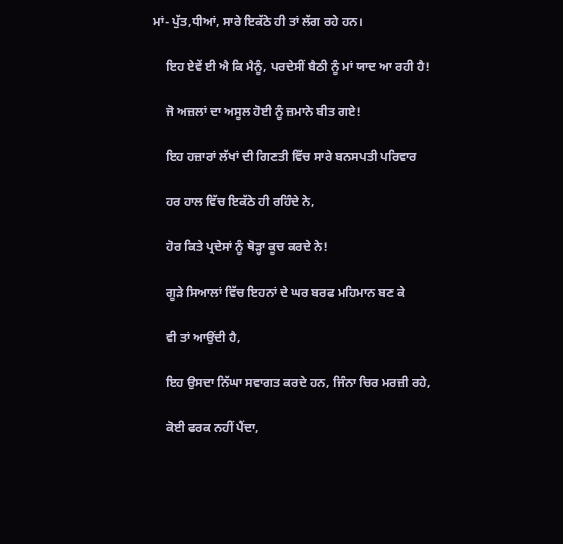ਮਾਂ- ਪੁੱਤ,ਧੀਆਂ, ਸਾਰੇ ਇਕੱਠੇ ਹੀ ਤਾਂ ਲੱਗ ਰਹੇ ਹਨ।

    ਇਹ ਏਵੇਂ ਈ ਐ ਕਿ ਮੈਨੂੰ, ਪਰਦੇਸੀਂ ਬੈਠੀ ਨੂੰ ਮਾਂ ਯਾਦ ਆ ਰਹੀ ਹੈ!

    ਜੋ ਅਜ਼ਲਾਂ ਦਾ ਅਸੂਲ ਹੋਈ ਨੂੰ ਜ਼ਮਾਨੇ ਬੀਤ ਗਏ!

    ਇਹ ਹਜ਼ਾਰਾਂ ਲੱਖਾਂ ਦੀ ਗਿਣਤੀ ਵਿੱਚ ਸਾਰੇ ਬਨਸਪਤੀ ਪਰਿਵਾਰ

    ਹਰ ਹਾਲ ਵਿੱਚ ਇਕੱਠੇ ਹੀ ਰਹਿੰਦੇ ਨੇ,

    ਹੋਰ ਕਿਤੇ ਪ੍ਰਦੇਸਾਂ ਨੂੰ ਥੋੜ੍ਹਾ ਕੂਚ ਕਰਦੇ ਨੇ!

    ਗੂੜੇ ਸਿਆਲਾਂ ਵਿੱਚ ਇਹਨਾਂ ਦੇ ਘਰ ਬਰਫ ਮਹਿਮਾਨ ਬਣ ਕੇ

    ਵੀ ਤਾਂ ਆਉਂਦੀ ਹੈ,

    ਇਹ ਉਸਦਾ ਨਿੱਘਾ ਸਵਾਗਤ ਕਰਦੇ ਹਨ, ਜਿੰਨਾ ਚਿਰ ਮਰਜ਼ੀ ਰਹੇ,

    ਕੋਈ ਫਰਕ ਨਹੀਂ ਪੈਂਦਾ,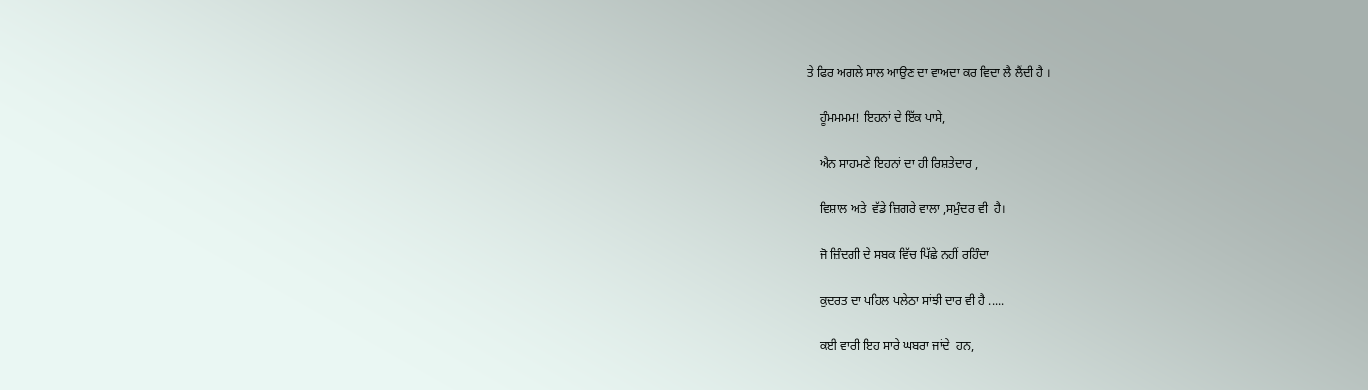ਤੇ ਫਿਰ ਅਗਲੇ ਸਾਲ ਆਉਣ ਦਾ ਵਾਅਦਾ ਕਰ ਵਿਦਾ ਲੈ ਲੈਂਦੀ ਹੈ ।

    ਹੂੰਮਮਮਮ! ਇਹਨਾਂ ਦੇ ਇੱਕ ਪਾਸੇ,

    ਐਨ ਸਾਹਮਣੇ ਇਹਨਾਂ ਦਾ ਹੀ ਰਿਸ਼ਤੇਦਾਰ ,

    ਵਿਸ਼ਾਲ ਅਤੇ  ਵੱਡੇ ਜ਼ਿਗਰੇ ਵਾਲਾ ,ਸਮੁੰਦਰ ਵੀ  ਹੈ।

    ਜੋ ਜ਼ਿੰਦਗੀ ਦੇ ਸਬਕ ਵਿੱਚ ਪਿੱਛੇ ਨਹੀਂ ਰਹਿੰਦਾ

    ਕੁਦਰਤ ਦਾ ਪਹਿਲ ਪਲੇਠਾ ਸਾਂਝੀ ਦਾਰ ਵੀ ਹੈ .....

    ਕਈ ਵਾਰੀ ਇਹ ਸਾਰੇ ਘਬਰਾ ਜਾਂਦੇ  ਹਨ,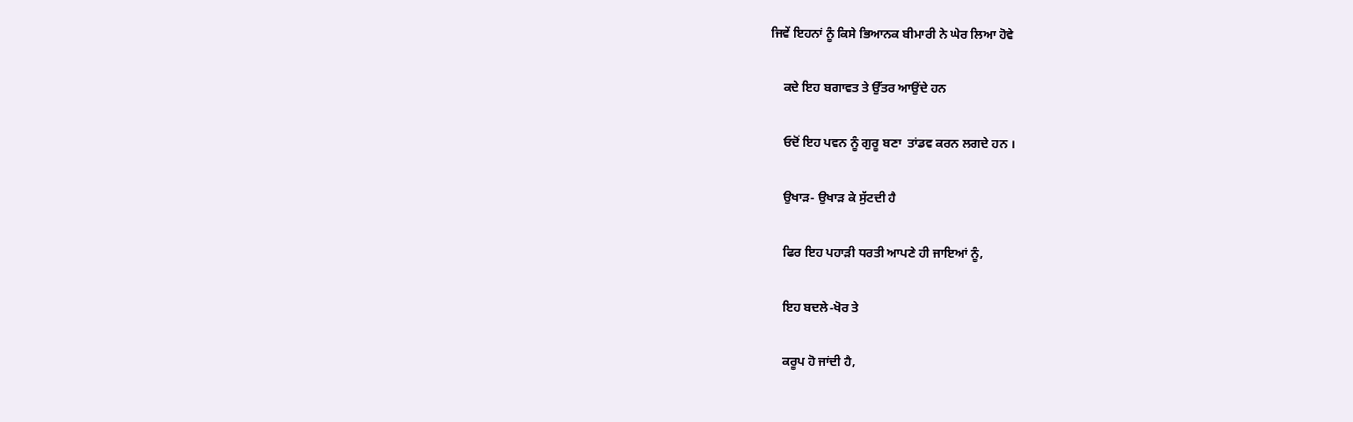ਜਿਵੇਂ ਇਹਨਾਂ ਨੂੰ ਕਿਸੇ ਭਿਆਨਕ ਬੀਮਾਰੀ ਨੇ ਘੇਰ ਲਿਆ ਹੋਵੇ

    ਕਦੇ ਇਹ ਬਗਾਵਤ ਤੇ ਉੱਤਰ ਆਉਂਦੇ ਹਨ

    ਓਦੋਂ ਇਹ ਪਵਨ ਨੂੰ ਗੁਰੂ ਬਣਾ  ਤਾਂਡਵ ਕਰਨ ਲਗਦੇ ਹਨ ।

    ਉਖਾੜ- ਉਖਾੜ ਕੇ ਸੁੱਟਦੀ ਹੈ

    ਫਿਰ ਇਹ ਪਹਾੜੀ ਧਰਤੀ ਆਪਣੇ ਹੀ ਜਾਇਆਂ ਨੂੰ,

    ਇਹ ਬਦਲੇ-ਖੋਰ ਤੇ

    ਕਰੂਪ ਹੋ ਜਾਂਦੀ ਹੈ,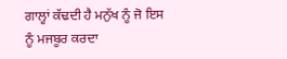ਗਾਲ੍ਹਾਂ ਕੱਢਦੀ ਹੈ ਮਨੁੱਖ ਨੂੰ ਜੋ ਇਸ ਨੂੰ ਮਜਬੂਰ ਕਰਦਾ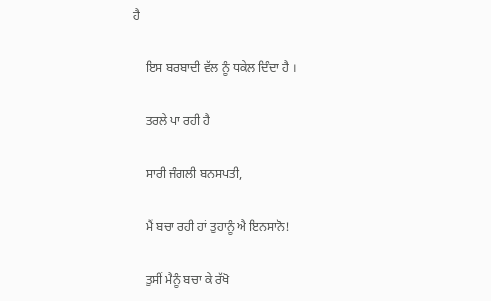ਹੈ

    ਇਸ ਬਰਬਾਦੀ ਵੱਲ ਨੂੰ ਧਕੇਲ ਦਿੰਦਾ ਹੈ ।

    ਤਰਲੇ ਪਾ ਰਹੀ ਹੈ

    ਸਾਰੀ ਜੰਗਲੀ ਬਨਸਪਤੀ,

    ਮੈਂ ਬਚਾ ਰਹੀ ਹਾਂ ਤੁਹਾਨੂੰ ਐ ਇਨਸਾਨੋ!

    ਤੁਸੀਂ ਮੈਨੂੰ ਬਚਾ ਕੇ ਰੱਖੋ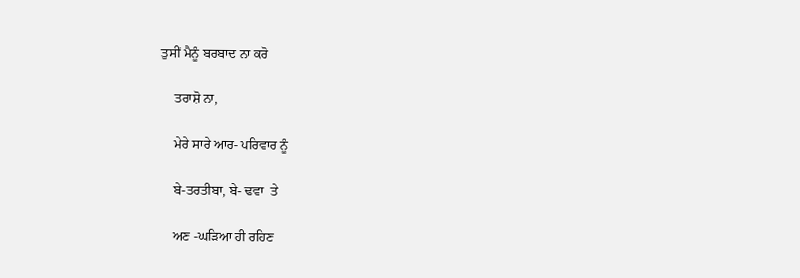ਤੁਸੀਂ ਮੈਨੂੰ ਬਰਬਾਦ ਨਾ ਕਰੋ

    ਤਰਾਸ਼ੋ ਨਾ,

    ਮੇਰੇ ਸਾਰੇ ਆਰ- ਪਰਿਵਾਰ ਨੂੰ

    ਬੇ-ਤਰਤੀਬਾ, ਬੇ- ਢਵਾ  ਤੇ

    ਅਣ -ਘੜਿਆ ਹੀ ਰਹਿਣ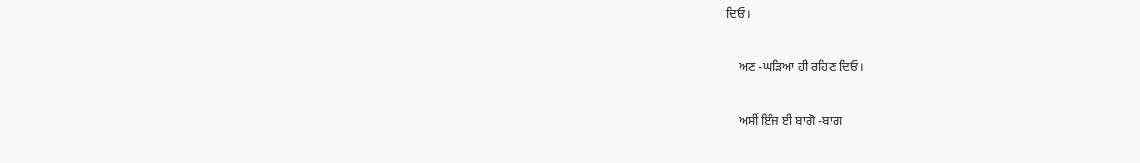ਦਿਓ।

    ਅਣ -ਘੜਿਆ ਹੀ ਰਹਿਣ ਦਿਓ।

    ਅਸੀਂ ਇੰਜ ਈ ਬਾਗੋ -ਬਾਗ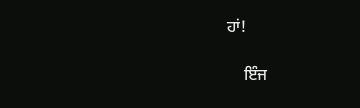ਹਾਂ!

    ਇੰਜ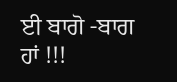ਈ ਬਾਗੋ -ਬਾਗ ਹਾਂ !!!